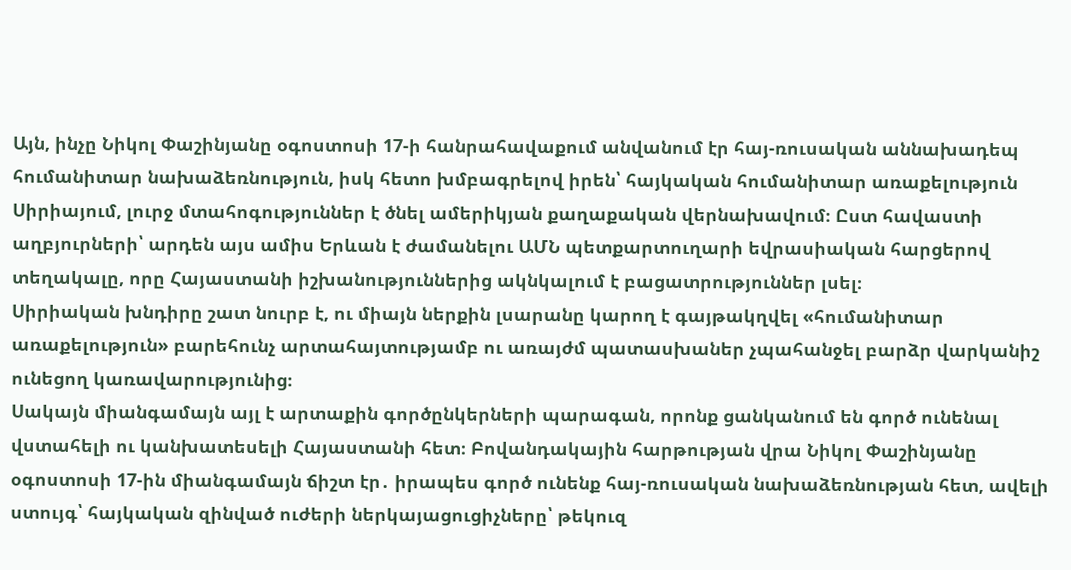Այն, ինչը Նիկոլ Փաշինյանը օգոստոսի 17-ի հանրահավաքում անվանում էր հայ-ռուսական աննախադեպ հումանիտար նախաձեռնություն, իսկ հետո խմբագրելով իրեն՝ հայկական հումանիտար առաքելություն Սիրիայում, լուրջ մտահոգություններ է ծնել ամերիկյան քաղաքական վերնախավում։ Ըստ հավաստի աղբյուրների՝ արդեն այս ամիս Երևան է ժամանելու ԱՄՆ պետքարտուղարի եվրասիական հարցերով տեղակալը, որը Հայաստանի իշխանություններից ակնկալում է բացատրություններ լսել։
Սիրիական խնդիրը շատ նուրբ է, ու միայն ներքին լսարանը կարող է գայթակղվել «հումանիտար առաքելություն» բարեհունչ արտահայտությամբ ու առայժմ պատասխաներ չպահանջել բարձր վարկանիշ ունեցող կառավարությունից։
Սակայն միանգամայն այլ է արտաքին գործընկերների պարագան, որոնք ցանկանում են գործ ունենալ վստահելի ու կանխատեսելի Հայաստանի հետ։ Բովանդակային հարթության վրա Նիկոլ Փաշինյանը օգոստոսի 17-ին միանգամայն ճիշտ էր․ իրապես գործ ունենք հայ-ռուսական նախաձեռնության հետ, ավելի ստույգ՝ հայկական զինված ուժերի ներկայացուցիչները՝ թեկուզ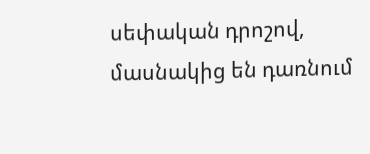սեփական դրոշով, մասնակից են դառնում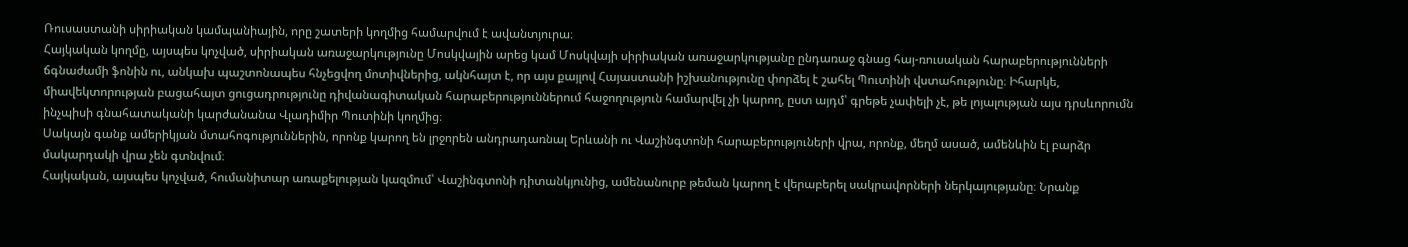Ռուսաստանի սիրիական կամպանիային, որը շատերի կողմից համարվում է ավանտյուրա։
Հայկական կողմը, այսպես կոչված, սիրիական առաջարկությունը Մոսկվային արեց կամ Մոսկվայի սիրիական առաջարկությանը ընդառաջ գնաց հայ-ռուսական հարաբերությունների ճգնաժամի ֆոնին ու, անկախ պաշտոնապես հնչեցվող մոտիվներից, ակնհայտ է, որ այս քայլով Հայաստանի իշխանությունը փորձել է շահել Պուտինի վստահությունը։ Իհարկե, միավեկտորության բացահայտ ցուցադրությունը դիվանագիտական հարաբերություններում հաջողություն համարվել չի կարող, ըստ այդմ՝ գրեթե չափելի չէ, թե լոյալության այս դրսևորումն ինչպիսի գնահատականի կարժանանա Վլադիմիր Պուտինի կողմից։
Սակայն գանք ամերիկյան մտահոգություններին, որոնք կարող են լրջորեն անդրադառնալ Երևանի ու Վաշինգտոնի հարաբերություների վրա, որոնք, մեղմ ասած, ամենևին էլ բարձր մակարդակի վրա չեն գտնվում։
Հայկական, այսպես կոչված, հումանիտար առաքելության կազմում՝ Վաշինգտոնի դիտանկյունից, ամենանուրբ թեման կարող է վերաբերել սակրավորների ներկայությանը։ Նրանք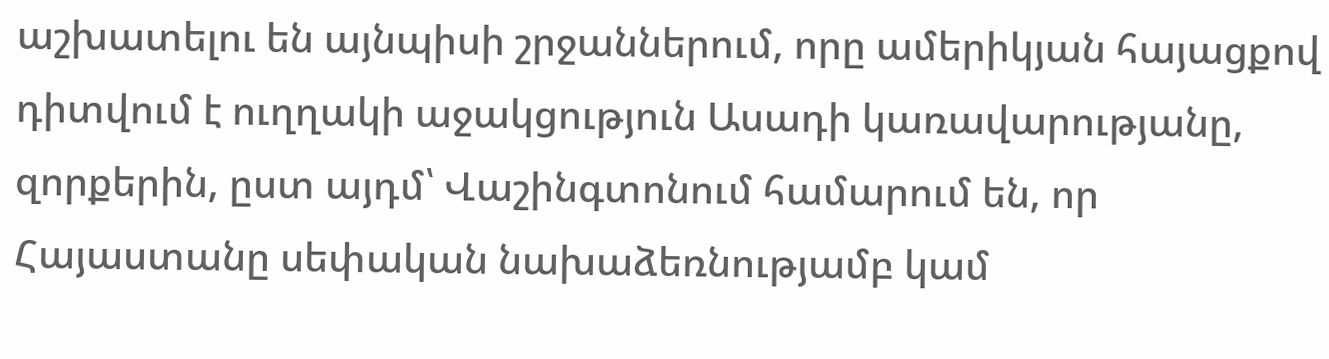աշխատելու են այնպիսի շրջաններում, որը ամերիկյան հայացքով դիտվում է ուղղակի աջակցություն Ասադի կառավարությանը, զորքերին, ըստ այդմ՝ Վաշինգտոնում համարում են, որ Հայաստանը սեփական նախաձեռնությամբ կամ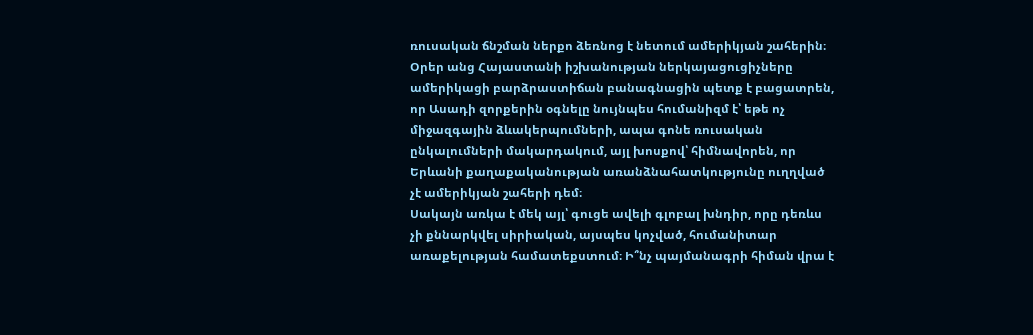ռուսական ճնշման ներքո ձեռնոց է նետում ամերիկյան շահերին։ Օրեր անց Հայաստանի իշխանության ներկայացուցիչները ամերիկացի բարձրաստիճան բանագնացին պետք է բացատրեն, որ Ասադի զորքերին օգնելը նույնպես հումանիզմ է՝ եթե ոչ միջազգային ձևակերպումների, ապա գոնե ռուսական ընկալումների մակարդակում, այլ խոսքով՝ հիմնավորեն, որ Երևանի քաղաքականության առանձնահատկությունը ուղղված չէ ամերիկյան շահերի դեմ։
Սակայն առկա է մեկ այլ՝ գուցե ավելի գլոբալ խնդիր, որը դեռևս չի քննարկվել սիրիական, այսպես կոչված, հումանիտար առաքելության համատեքստում։ Ի՞նչ պայմանագրի հիման վրա է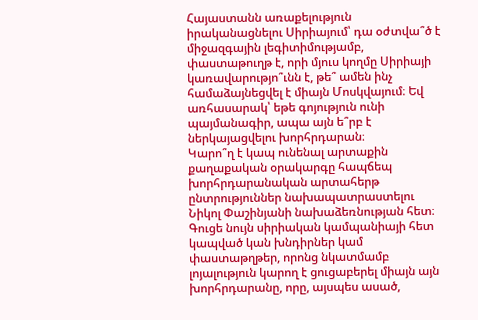Հայաստանն առաքելություն իրականացնելու Սիրիայում՝ դա օժտվա՞ծ է միջազգային լեգիտիմությամբ, փաստաթուղթ է, որի մյուս կողմը Սիրիայի կառավարությո՞ւնն է, թե՞ ամեն ինչ համաձայնեցվել է միայն Մոսկվայում։ Եվ առհասարակ՝ եթե գոյություն ունի պայմանագիր, ապա այն ե՞րբ է ներկայացվելու խորհրդարան։
Կարո՞ղ է կապ ունենալ արտաքին քաղաքական օրակարգը հապճեպ խորհրդարանական արտահերթ ընտրություններ նախապատրաստելու Նիկոլ Փաշինյանի նախաձեռնության հետ։ Գուցե նույն սիրիական կամպանիայի հետ կապված կան խնդիրներ կամ փաստաթղթեր, որոնց նկատմամբ լոյալություն կարող է ցուցաբերել միայն այն խորհրդարանը, որը, այսպես ասած,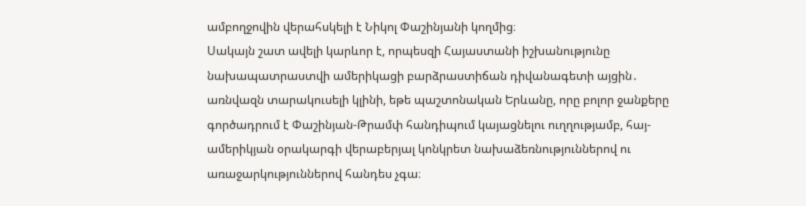ամբողջովին վերահսկելի է Նիկոլ Փաշինյանի կողմից։
Սակայն շատ ավելի կարևոր է, որպեսզի Հայաստանի իշխանությունը նախապատրաստվի ամերիկացի բարձրաստիճան դիվանագետի այցին․ առնվազն տարակուսելի կլինի, եթե պաշտոնական Երևանը, որը բոլոր ջանքերը գործադրում է Փաշինյան-Թրամփ հանդիպում կայացնելու ուղղությամբ, հայ-ամերիկյան օրակարգի վերաբերյալ կոնկրետ նախաձեռնություններով ու առաջարկություններով հանդես չգա։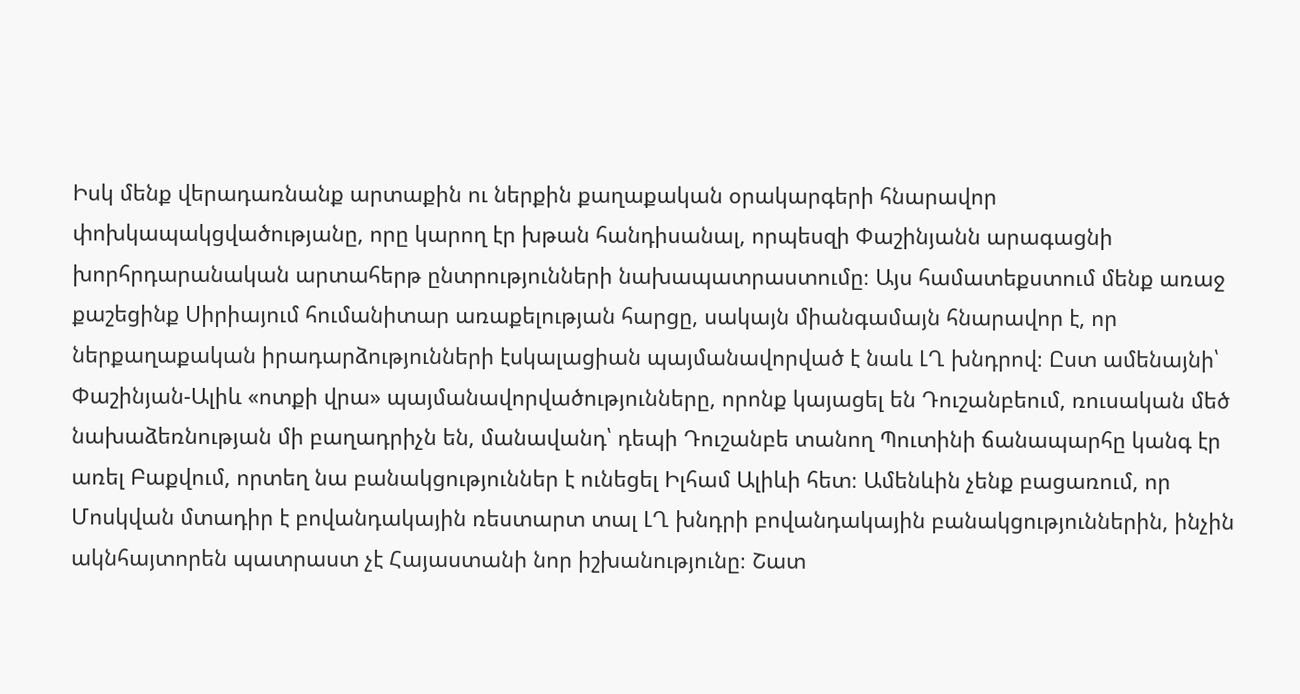Իսկ մենք վերադառնանք արտաքին ու ներքին քաղաքական օրակարգերի հնարավոր փոխկապակցվածությանը, որը կարող էր խթան հանդիսանալ, որպեսզի Փաշինյանն արագացնի խորհրդարանական արտահերթ ընտրությունների նախապատրաստումը։ Այս համատեքստում մենք առաջ քաշեցինք Սիրիայում հումանիտար առաքելության հարցը, սակայն միանգամայն հնարավոր է, որ ներքաղաքական իրադարձությունների էսկալացիան պայմանավորված է նաև ԼՂ խնդրով։ Ըստ ամենայնի՝ Փաշինյան-Ալիև «ոտքի վրա» պայմանավորվածությունները, որոնք կայացել են Դուշանբեում, ռուսական մեծ նախաձեռնության մի բաղադրիչն են, մանավանդ՝ դեպի Դուշանբե տանող Պուտինի ճանապարհը կանգ էր առել Բաքվում, որտեղ նա բանակցություններ է ունեցել Իլհամ Ալիևի հետ։ Ամենևին չենք բացառում, որ Մոսկվան մտադիր է բովանդակային ռեստարտ տալ ԼՂ խնդրի բովանդակային բանակցություններին, ինչին ակնհայտորեն պատրաստ չէ Հայաստանի նոր իշխանությունը։ Շատ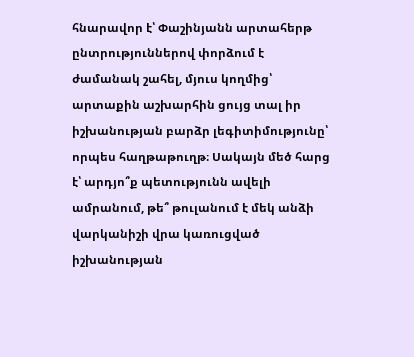հնարավոր է՝ Փաշինյանն արտահերթ ընտրություններով փորձում է ժամանակ շահել, մյուս կողմից՝ արտաքին աշխարհին ցույց տալ իր իշխանության բարձր լեգիտիմությունը՝ որպես հաղթաթուղթ։ Սակայն մեծ հարց է՝ արդյո՞ք պետությունն ավելի ամրանում, թե՞ թուլանում է մեկ անձի վարկանիշի վրա կառուցված իշխանության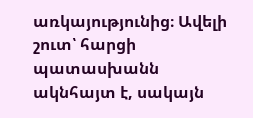առկայությունից։ Ավելի շուտ՝ հարցի պատասխանն ակնհայտ է, սակայն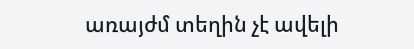առայժմ տեղին չէ ավելի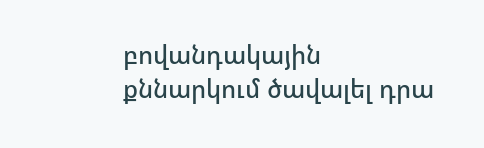բովանդակային քննարկում ծավալել դրա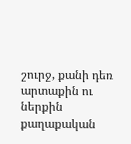շուրջ, քանի դեռ արտաքին ու ներքին քաղաքական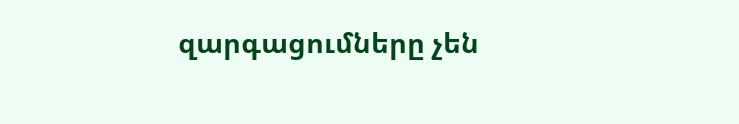զարգացումները չեն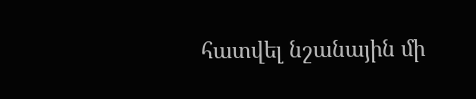հատվել նշանային մի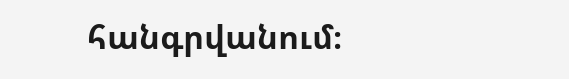հանգրվանում։